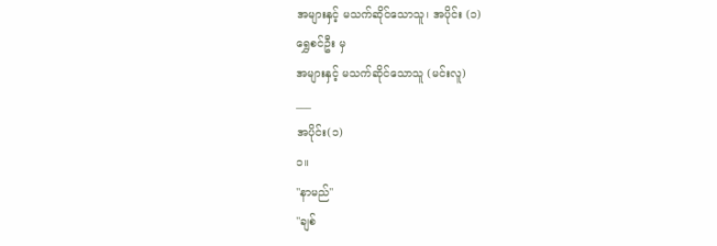အများနှင့် မသက်ဆိုင်သောသူ၊ အပိုင်း (၁)
ရွှေစင်ဦး မှ
အများနှင့် မသက်ဆိုင်သောသူ (မင်းလူ)
___
အပိုင်း(၁)
၁။
"နာမည်"
"ချစ်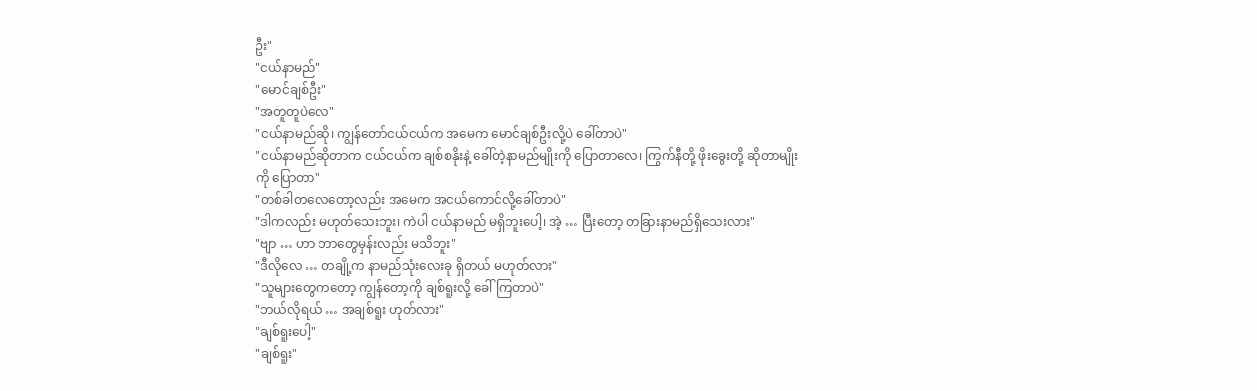ဦး"
"ငယ်နာမည်"
"မောင်ချစ်ဦး"
"အတူတူပဲလေ"
"ငယ်နာမည်ဆို၊ ကျွန်တော်ငယ်ငယ်က အမေက မောင်ချစ်ဦးလို့ပဲ ခေါ်တာပဲ"
"ငယ်နာမည်ဆိုတာက ငယ်ငယ်က ချစ်စနိုးနဲ့ ခေါ်တဲ့နာမည်မျိုးကို ပြောတာလေ၊ ကြွက်နီတို့ ဖိုးခွေးတို့ ဆိုတာမျိုးကို ပြောတာ"
"တစ်ခါတလေတော့လည်း အမေက အငယ်ကောင်လို့ခေါ်တာပဲ"
"ဒါကလည်း မဟုတ်သေးဘူး၊ ကဲပါ ငယ်နာမည် မရှိဘူးပေါ့၊ အဲ့ … ပြီးတော့ တခြားနာမည်ရှိသေးလား"
"ဗျာ … ဟာ ဘာတွေမှန်းလည်း မသိဘူး"
"ဒီလိုလေ … တချို့က နာမည်သုံးလေးခု ရှိတယ် မဟုတ်လား"
"သူများတွေကတော့ ကျွန်တော့ကို ချစ်ရူးလို့ ခေါ်ကြတာပဲ"
"ဘယ်လိုရယ် … အချစ်ရူး ဟုတ်လား"
"ချစ်ရူးပေါ့"
"ချစ်ရူး"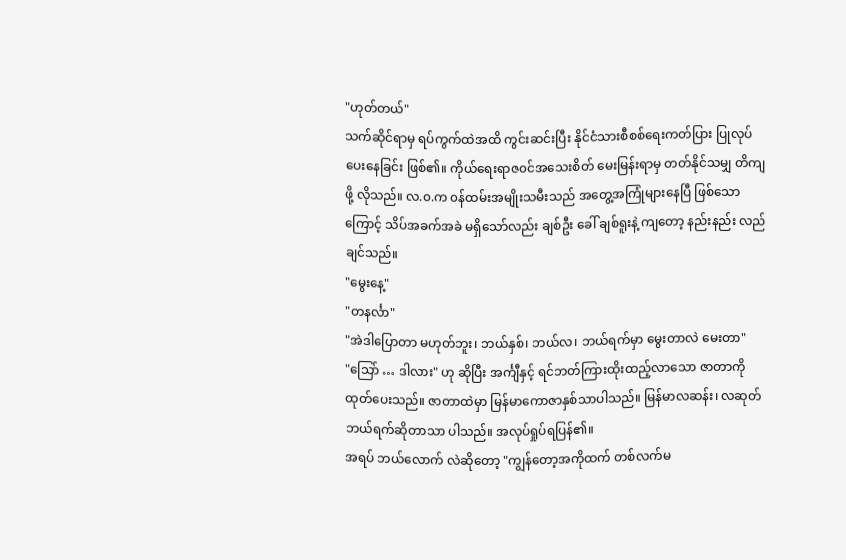"ဟုတ်တယ်"
သက်ဆိုင်ရာမှ ရပ်ကွက်ထဲအထိ ကွင်းဆင်းပြီး နိုင်ငံသားစီစစ်ရေးကတ်ပြား ပြုလုပ်ပေးနေခြင်း ဖြစ်၏။ ကိုယ်ရေးရာဇ၀င်အသေးစိတ် မေးမြန်းရာမှ တတ်နိုင်သမျှ တိကျဖို့ လိုသည်။ လ.၀.က ၀န်ထမ်းအမျိုးသမီးသည် အတွေ့အကြုံများနေပြီ ဖြစ်သောကြောင့် သိပ်အခက်အခဲ မရှိသော်လည်း ချစ်ဦး ခေါ် ချစ်ရူးနဲ့ ကျတော့ နည်းနည်း လည်ချင်သည်။
"မွေးနေ့"
"တနင်္လာ"
"အဲဒါပြောတာ မဟုတ်ဘူး၊ ဘယ်နှစ်၊ ဘယ်လ၊ ဘယ်ရက်မှာ မွေးတာလဲ မေးတာ"
"သြော် … ဒါလား" ဟု ဆိုပြီး အင်္ကျီနှင့် ရင်ဘတ်ကြားထိုးထည့်လာသော ဇာတာကို ထုတ်ပေးသည်။ ဇာတာထဲမှာ မြန်မာကောဇာနှစ်သာပါသည်။ မြန်မာလဆန်း၊ လဆုတ်ဘယ်ရက်ဆိုတာသာ ပါသည်။ အလုပ်ရှုပ်ရပြန်၏။
အရပ် ဘယ်လောက် လဲဆိုတော့ "ကျွန်တော့အကိုထက် တစ်လက်မ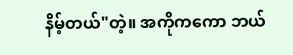နိမ့်တယ်"တဲ့။ အကိုကကော ဘယ်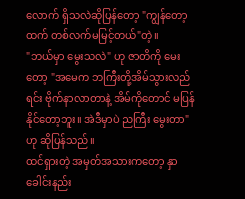လောက် ရှိသလဲဆိုပြန်တော့ "ကျွန်တော့ထက် တစ်လက်မမြင့်တယ်"တဲ့။
"ဘယ်မှာ မွေးသလဲ" ဟု ဇာတိကို မေးတော့ "အမေက ဘကြီးတို့အိမ်သွားလည်ရင်း ဗိုက်နာလာတာနဲ့ အိမ်ကိုတောင် မပြန်နိုင်တော့ဘူး။ အဲဒီမှာပဲ ညကြီး မွေးတာ" ဟု ဆိုပြန်သည်။
ထင်ရှားတဲ့ အမှတ်အသားကတော့ နှာခေါင်းနည်း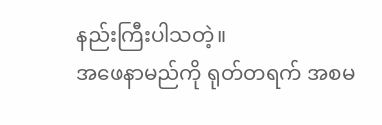နည်းကြီးပါသတဲ့။
အဖေနာမည်ကို ရုတ်တရက် အစမ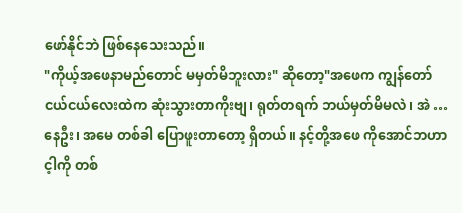ဖော်နိုင်ဘဲ ဖြစ်နေသေးသည်။
"ကိုယ့်အဖေနာမည်တောင် မမှတ်မိဘူးလား" ဆိုတော့"အဖေက ကျွန်တော်ငယ်ငယ်လေးထဲက ဆုံးသွားတာကိုးဗျ၊ ရုတ်တရက် ဘယ်မှတ်မိမလဲ၊ အဲ … နေဦး၊ အမေ တစ်ခါ ပြောဖူးတာတော့ ရှိတယ်။ နင့်တို့အဖေ ကိုအောင်ဘဟာ င့ါကို တစ်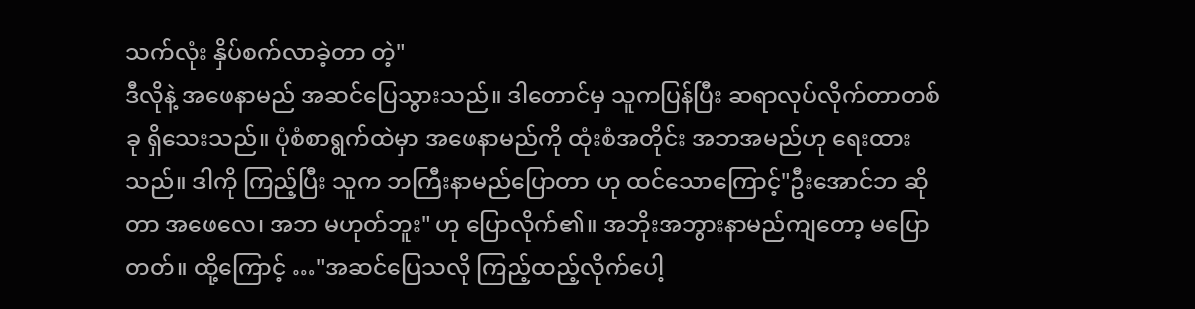သက်လုံး နှိပ်စက်လာခဲ့တာ တဲ့"
ဒီလိုနဲ့ အဖေနာမည် အဆင်ပြေသွားသည်။ ဒါတောင်မှ သူကပြန်ပြီး ဆရာလုပ်လိုက်တာတစ်ခု ရှိသေးသည်။ ပုံစံစာရွက်ထဲမှာ အဖေနာမည်ကို ထုံးစံအတိုင်း အဘအမည်ဟု ရေးထားသည်။ ဒါကို ကြည့်ပြီး သူက ဘကြီးနာမည်ပြောတာ ဟု ထင်သောကြောင့်"ဦးအောင်ဘ ဆိုတာ အဖေလေ၊ အဘ မဟုတ်ဘူး" ဟု ပြောလိုက်၏။ အဘိုးအဘွားနာမည်ကျတော့ မပြောတတ်။ ထို့ကြောင့် …"အဆင်ပြေသလို ကြည့်ထည့်လိုက်ပေါ့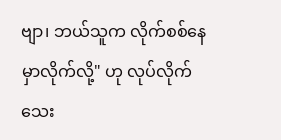ဗျာ၊ ဘယ်သူက လိုက်စစ်နေမှာလိုက်လို့" ဟု လုပ်လိုက်သေး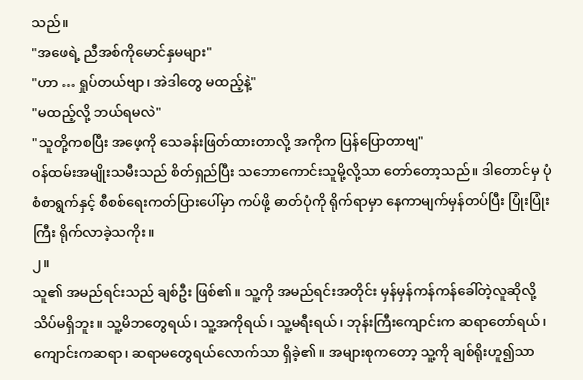သည်။
"အဖေရဲ့ ညီအစ်ကိုမောင်နှမများ"
"ဟာ … ရှုပ်တယ်ဗျာ၊ အဲဒါတွေ မထည့်နဲ့"
"မထည့်လို့ ဘယ်ရမလဲ"
"သူတို့ကစပြီး အဖေ့ကို သေခန်းဖြတ်ထားတာလို့ အကိုက ပြန်ပြောတာဗျ"
၀န်ထမ်းအမျိုးသမီးသည် စိတ်ရှည်ပြီး သဘောကောင်းသူမို့လို့သာ တော်တော့သည်။ ဒါတောင်မှ ပုံစံစာရွက်နှင့် စီစစ်ရေးကတ်ပြားပေါ်မှာ ကပ်ဖို့ ဓာတ်ပုံကို ရိုက်ရာမှာ နေကာမျက်မှန်တပ်ပြီး ပြုံးပြုံးကြီး ရိုက်လာခဲ့သကိုး။
၂။
သူ၏ အမည်ရင်းသည် ချစ်ဦး ဖြစ်၏။ သူ့ကို အမည်ရင်းအတိုင်း မှန်မှန်ကန်ကန်ခေါ်တဲ့လူဆိုလို့ သိပ်မရှိဘူး။ သူ့မိဘတွေရယ်၊ သူ့အကိုရယ်၊ သူ့မရီးရယ်၊ ဘုန်းကြီးကျောင်းက ဆရာတော်ရယ်၊ ကျောင်းကဆရာ၊ ဆရာမတွေရယ်လောက်သာ ရှိခဲ့၏။ အများစုကတော့ သူ့ကို ချစ်ရိုးဟူ၍သာ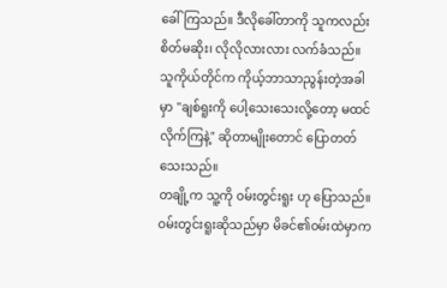ခေါ်ကြသည်။ ဒီလိုခေါ်တာကို သူကလည်း စိတ်မဆိုး၊ လိုလိုလားလား လက်ခံသည်။ သူကိုယ်တိုင်က ကိုယ့်ဘာသာညွန်းတဲ့အခါမှာ "ချစ်ရူးကို ပေါ့သေးသေးလို့တော့ မထင်လိုက်ကြနဲ့" ဆိုတာမျိုးတောင် ပြောတတ်သေးသည်။
တချို့က သူ့ကို ၀မ်းတွင်းရူး ဟု ပြောသည်။ ၀မ်းတွင်းရူးဆိုသည်မှာ မိခင်၏၀မ်းထဲမှာက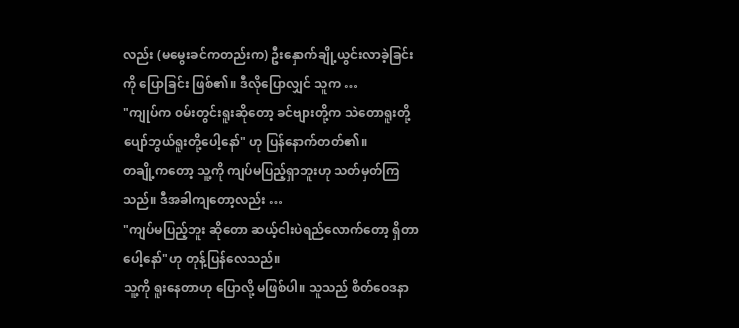လည်း (မမွေးခင်ကတည်းက) ဦးနှောက်ချို့ယွင်းလာခဲ့ခြင်းကို ပြောခြင်း ဖြစ်၏။ ဒီလိုပြောလျှင် သူက …
"ကျုပ်က ၀မ်းတွင်းရူးဆိုတော့ ခင်ဗျားတို့က သဲတောရူးတို့ ပျော်ဘွယ်ရူးတို့ပေါ့နော်" ဟု ပြန်နောက်တတ်၏။
တချို့ကတော့ သူ့ကို ကျပ်မပြည့်ရှာဘူးဟု သတ်မှတ်ကြသည်။ ဒီအခါကျတော့လည်း …
"ကျပ်မပြည့်ဘူး ဆိုတော ဆယ့်ငါးပဲရည်လောက်တော့ ရှိတာပေါ့နော်"ဟု တုန့်ပြန်လေသည်။
သူ့ကို ရူးနေတာဟု ပြောလို့ မဖြစ်ပါ။ သူသည် စိတ်ဝေဒနာ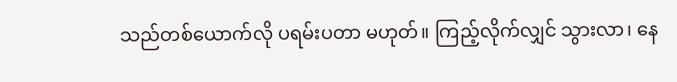သည်တစ်ယောက်လို ပရမ်းပတာ မဟုတ်။ ကြည့်လိုက်လျှင် သွားလာ၊ နေ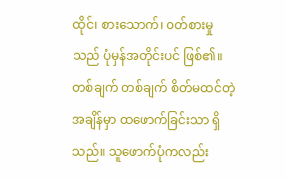ထိုင်၊ စားသောက်၊ ၀တ်စားမှုသည် ပုံမှန်အတိုင်းပင် ဖြစ်၏။ တစ်ချက် တစ်ချက် စိတ်မထင်တဲ့အချိန်မှာ ထဖောက်ခြင်းသာ ရှိသည်။ သူဖောက်ပုံကလည်း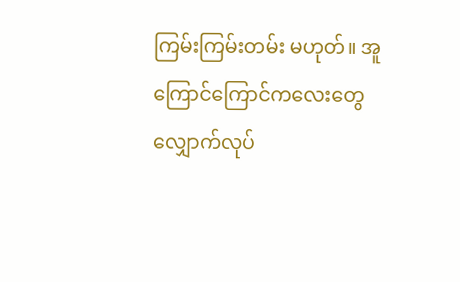ကြမ်းကြမ်းတမ်း မဟုတ်။ အူကြောင်ကြောင်ကလေးတွေ လျှောက်လုပ်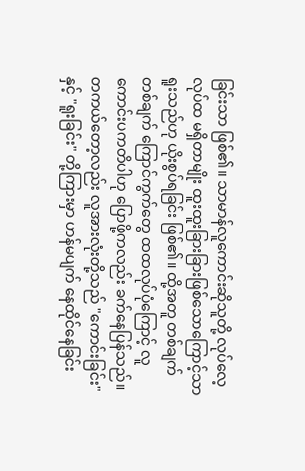ခြင်းသာ ဖြစ်၏။ သာမာန်လူကောင်းဆိုသူတို့ လုပ်လေ့လုပ်ထ မရှိတာမျိုး ထူးထူးခြားခြားဖြစ်သောကြောင့်သာ ရူးသည်ဟု ယိုးစွပ်ရခြင်း ဖြစ်၏။ ထို့အတူ တစ်ချက်တစ်ချက် ကြောင်ကွက်တွေ ထထလုပ်ပုံကြောင့် လူကောင်းပကတိပါဟု ပြောဖို့ကလည်း ခက်နေပြန်သည်။
တကယ်တော့လည်း လူအားလုံးတို့သည် "ကောင်းခြင်း" နှင့် "ရူးခြင်း" တို့ကြားမှာ ဟန်မပျက် နေထိုင်နေခြင်း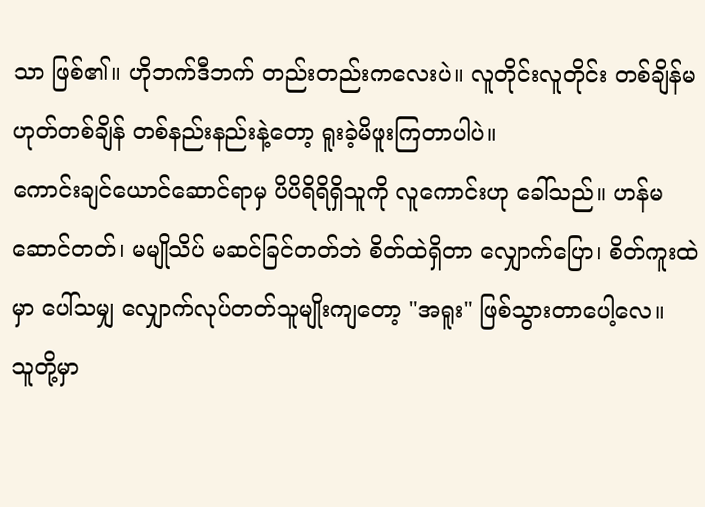သာ ဖြစ်၏။ ဟိုဘက်ဒီဘက် တည်းတည်းကလေးပဲ။ လူတိုင်းလူတိုင်း တစ်ချိန်မဟုတ်တစ်ချိန် တစ်နည်းနည်းနဲ့တော့ ရူးခဲ့မိဖူးကြတာပါပဲ။
ကောင်းချင်ယောင်ဆောင်ရာမှ ပိပိရိရိရှိသူကို လူကောင်းဟု ခေါ်သည်။ ဟန်မဆောင်တတ်၊ မမျိုသိပ် မဆင်ခြင်တတ်ဘဲ စိတ်ထဲရှိတာ လျှောက်ပြော၊ စိတ်ကူးထဲမှာ ပေါ်သမျှ လျှောက်လုပ်တတ်သူမျိုးကျတော့ "အရူး" ဖြစ်သွားတာပေါ့လေ။
သူတို့မှာ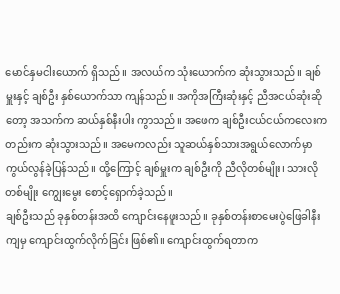မောင်နှမငါးယောက် ရှိသည်။ အလယ်က သုံးယောက်က ဆုံးသွားသည်။ ချစ်မှူးနှင့် ချစ်ဦး နှစ်ယောက်သာ ကျန်သည်။ အကိုအကြီးဆုံးနှင့် ညီအငယ်ဆုံးဆိုတော့ အသက်က ဆယ်နှစ်နီးပါး ကွာသည်။ အဖေက ချစ်ဦးငယ်ငယ်ကလေးကတည်းက ဆုံးသွားသည်။ အမေကလည်း သူဆယ်နှစ်သားအရွယ်လောက်မှာ ကွယ်လွန်ခဲ့ပြန်သည်။ ထို့ကြောင့် ချစ်မှူးက ချစ်ဦးကို ညီလိုတစ်မျိုး၊ သားလိုတစ်မျိုး ကျွေးမွေး စောင့်ရှောက်ခဲ့သည်။
ချစ်ဦးသည် ခုနှစ်တန်းအထိ ကျောင်းနေဖူးသည်။ ခုနှစ်တန်းစာမေးပွဲဖြေခါနီးကျမှ ကျောင်းထွက်လိုက်ခြင်း ဖြစ်၏။ ကျောင်းထွက်ရတာက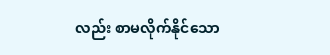လည်း စာမလိုက်နိုင်သော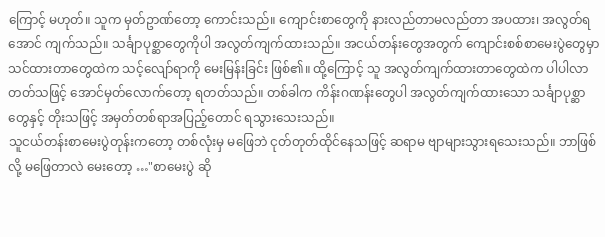ကြောင့် မဟုတ်။ သူက မှတ်ဥာဏ်တော့ ကောင်းသည်။ ကျောင်းစာတွေကို နားလည်တာမလည်တာ အပထား၊ အလွတ်ရအောင် ကျက်သည်။ သင်္ချာပုစ္ဆာတွေကိုပါ အလွတ်ကျက်ထားသည်။ အငယ်တန်းတွေအတွက် ကျောင်းစစ်စာမေးပွဲတွေမှာ သင်ထားတာတွေထဲက သင့်လျော်ရာကို မေးမြန်းခြင်း ဖြစ်၏။ ထို့ကြောင့် သူ အလွတ်ကျက်ထားတာတွေထဲက ပါပါလာတတ်သဖြင့် အောင်မှတ်လောက်တော့ ရတတ်သည်။ တစ်ခါက ကိန်းဂဏန်းတွေပါ အလွတ်ကျက်ထားသော သင်္ချာပုစ္ဆာတွေနှင့် တိုးသဖြင့် အမှတ်တစ်ရာအပြည့်တောင် ရသွားသေးသည်။
သူငယ်တန်းစာမေးပွဲတုန်းကတော့ တစ်လုံးမှ မဖြေဘဲ ငုတ်တုတ်ထိုင်နေသဖြင့် ဆရာမ ဗျာများသွားရသေးသည်။ ဘာဖြစ်လို့ မဖြေတာလဲ မေးတော့ …"စာမေးပွဲ ဆို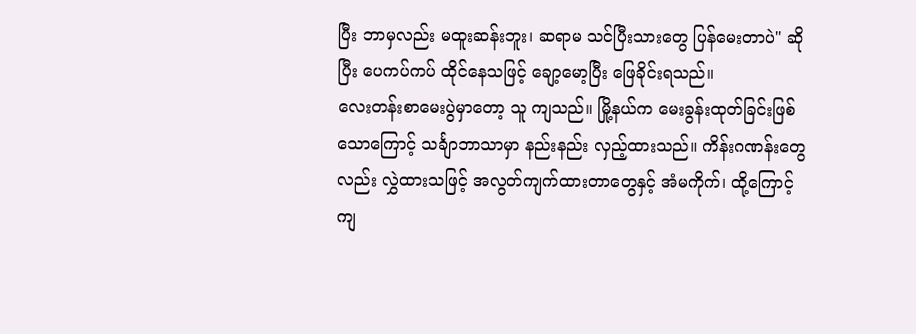ပြီး ဘာမှလည်း မထူးဆန်းဘူး၊ ဆရာမ သင်ပြီးသားတွေ ပြန်မေးတာပဲ" ဆိုပြီး ပေကပ်ကပ် ထိုင်နေသဖြင့် ချော့မော့ပြီး ဖြေခိုင်းရသည်။
လေးတန်းစာမေးပွဲမှာတော့ သူ ကျသည်။ မြို့နယ်က မေးခွန်းထုတ်ခြင်းဖြစ်သောကြောင့် သင်္ချာဘာသာမှာ နည်းနည်း လှည့်ထားသည်။ ကိန်းဂဏန်းတွေလည်း လွှဲထားသဖြင့် အလွတ်ကျက်ထားတာတွေနှင့် အံမကိုက်၊ ထို့ကြောင့် ကျ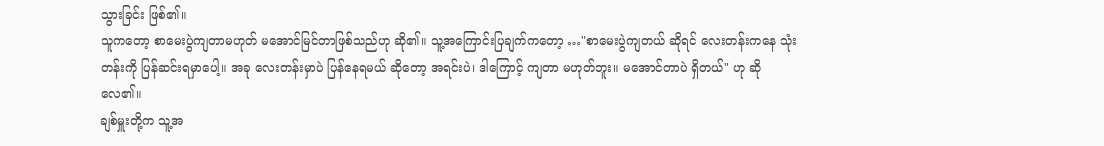သွားခြင်း ဖြစ်၏။
သူကတော့ စာမေးပွဲကျတာမဟုတ် မအောင်မြင်တာဖြစ်သည်ဟု ဆို၏။ သူ့အကြောင်းပြချက်ကတော့ …"စာမေးပွဲကျတယ် ဆိုရင် လေးတန်းကနေ သုံးတန်းကို ပြန်ဆင်းရမှာပေါ့။ အခု လေးတန်းမှာပဲ ပြန်နေရမယ် ဆိုတော့ အရင်းပဲ၊ ဒါကြောင့် ကျတာ မဟုတ်ဘူး။ မအောင်တာပဲ ရှိတယ်" ဟု ဆိုလေ၏။
ချစ်မှူးတို့က သူ့အ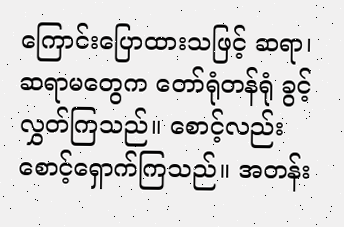ကြောင်းပြောထားသဖြင့် ဆရာ၊ ဆရာမတွေက တော်ရုံတန်ရုံ ခွင့်လွှတ်ကြသည်။ စောင့်လည်း စောင့်ရှောက်ကြသည်။ အတန်း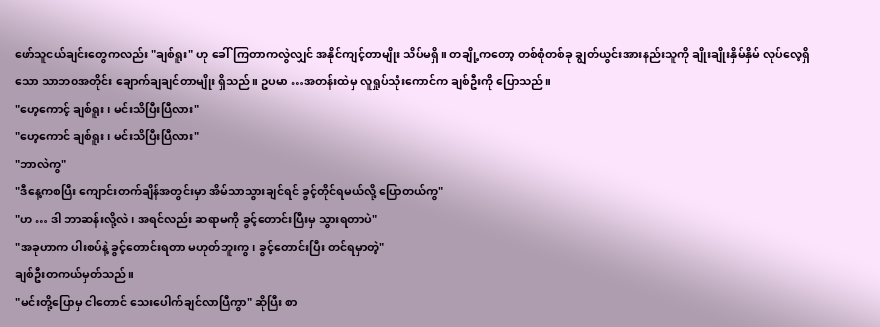ဖော်သူငယ်ချင်းတွေကလည်း "ချစ်ရူး" ဟု ခေါ်ကြတာကလွဲလျှင် အနိုင်ကျင့်တာမျိုး သိပ်မရှိ။ တချို့ကတော့ တစ်စုံတစ်ခု ချွတ်ယွင်းအားနည်းသူကို ချိုးချိုးနှိမ်နှိမ် လုပ်လေ့ရှိသော သာဘ၀အတိုင်း ချောက်ချချင်တာမျိုး ရှိသည်။ ဥပမာ …အတန်းထဲမှ လူရှုပ်သုံးကောင်က ချစ်ဦးကို ပြောသည်။
"ဟေ့ကောင့် ချစ်ရူး၊ မင်းသိပြီးပြီလား"
"ဟေ့ကောင် ချစ်ရူး၊ မင်းသိပြီးပြီလား"
"ဘာလဲကွ"
"ဒီနေ့ကစပြီး ကျောင်းတက်ချိန်အတွင်းမှာ အိမ်သာသွားချင်ရင် ခွင့်တိုင်ရမယ်လို့ ပြောတယ်ကွ"
"ဟ … ဒါ ဘာဆန်းလို့လဲ၊ အရင်လည်း ဆရာမကို ခွင့်တောင်းပြီးမှ သွားရတာပဲ"
"အခုဟာက ပါးစပ်နဲ့ ခွင့်တောင်းရတာ မဟုတ်ဘူးကွ၊ ခွင့်တောင်းပြီး တင်ရမှာတဲ့"
ချစ်ဦးတကယ်မှတ်သည်။
"မင်းတို့ပြောမှ ငါတောင် သေးပေါက်ချင်လာပြီကွာ" ဆိုပြီး စာ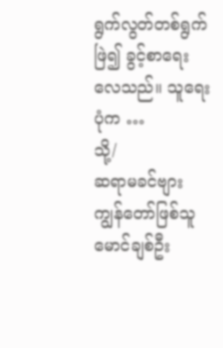ရွက်လွတ်တစ်ရွက်ဖြဲ၍ ခွင့်စာရေးလေသည်။ သူရေးပုံက …
သို့/
ဆရာမခင်ဗျား
ကျွန်တော်ဖြစ်သူ မောင်ချစ်ဦး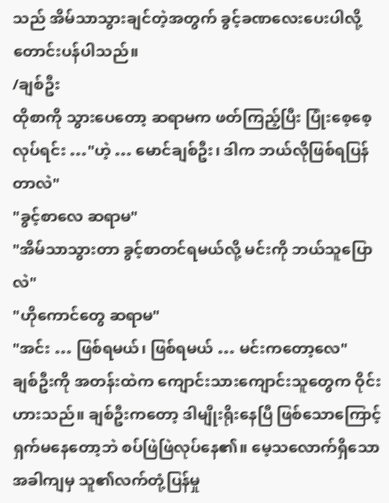သည် အိမ်သာသွားချင်တဲ့အတွက် ခွင့်ခဏလေးပေးပါလို့ တောင်းပန်ပါသည်။
/ချစ်ဦး
ထိုစာကို သွားပေတော့ ဆရာမက ဖတ်ကြည့်ပြီး ပြုံးစေ့စေ့လုပ်ရင်း …"ဟဲ့ … မောင်ချစ်ဦး၊ ဒါက ဘယ်လိုဖြစ်ရပြန်တာလဲ"
"ခွင့်စာလေ ဆရာမ"
"အိမ်သာသွားတာ ခွင့်စာတင်ရမယ်လို့ မင်းကို ဘယ်သူပြောလဲ"
"ဟိုကောင်တွေ ဆရာမ"
"အင်း … ဖြစ်ရမယ်၊ ဖြစ်ရမယ် … မင်းကတော့လေ"
ချစ်ဦးကို အတန်းထဲက ကျောင်းသားကျောင်းသူတွေက ဝိုင်းဟားသည်။ ချစ်ဦးကတော့ ဒါမျိုးရိုးနေပြီ ဖြစ်သောကြောင့် ရှက်မနေတော့ဘဲ စပ်ဖြဲဖြဲလုပ်နေ၏။ မေ့သလောက်ရှိသောအခါကျမှ သူ၏လက်တုံ့ပြန်မှု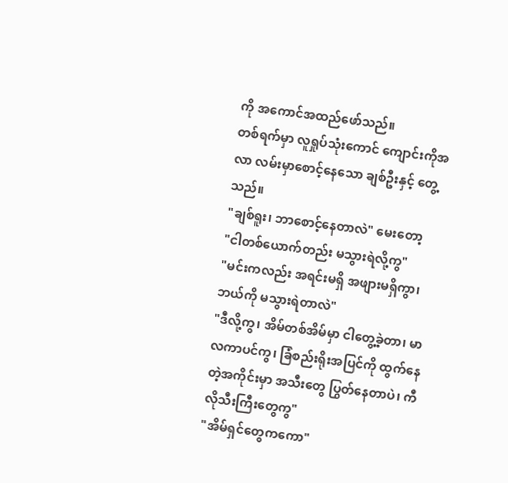ကို အကောင်အထည်ဖော်သည်။
တစ်ရက်မှာ လူရှုပ်သုံးကောင် ကျောင်းကိုအလာ လမ်းမှာစောင့်နေသော ချစ်ဦးနှင့် တွေ့သည်။
"ချစ်ရူး၊ ဘာစောင့်နေတာလဲ" မေးတော့
"ငါတစ်ယောက်တည်း မသွားရဲလို့ကွ"
"မင်းကလည်း အရင်းမရှိ အဖျားမရှိကွာ၊ ဘယ်ကို မသွားရဲတာလဲ"
"ဒီလို့ကွ၊ အိမ်တစ်အိမ်မှာ ငါတွေ့ခဲ့တာ၊ မာလကာပင်ကွ၊ ခြံစည်းရိုးအပြင်ကို ထွက်နေတဲ့အကိုင်းမှာ အသီးတွေ ပြွတ်နေတာပဲ၊ ကီလိုသီးကြီးတွေကွ"
"အိမ်ရှင်တွေကကော"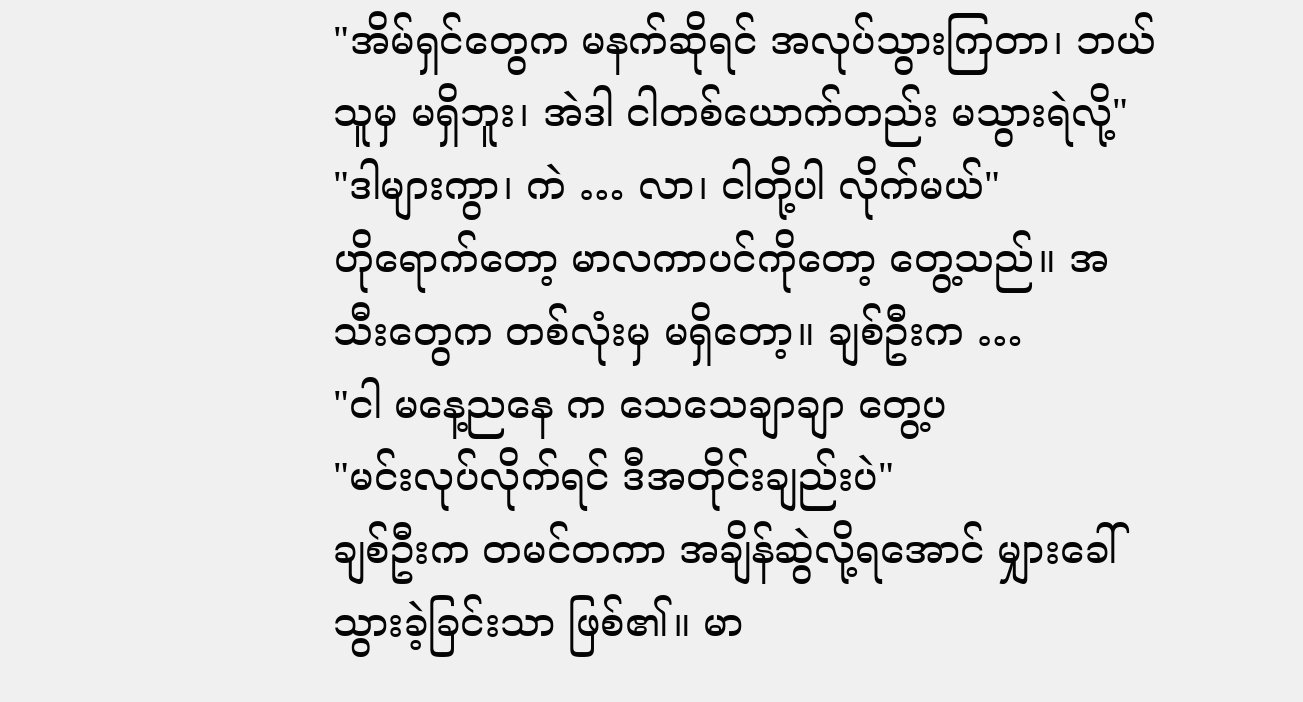"အိမ်ရှင်တွေက မနက်ဆိုရင် အလုပ်သွားကြတာ၊ ဘယ်သူမှ မရှိဘူး၊ အဲဒါ ငါတစ်ယောက်တည်း မသွားရဲလို့"
"ဒါများကွာ၊ ကဲ … လာ၊ ငါတို့ပါ လိုက်မယ်"
ဟိုရောက်တော့ မာလကာပင်ကိုတော့ တွေ့သည်။ အသီးတွေက တစ်လုံးမှ မရှိတော့။ ချစ်ဦးက …
"ငါ မနေ့ညနေ က သေသေချာချာ တွေ့ပ
"မင်းလုပ်လိုက်ရင် ဒီအတိုင်းချည်းပဲ"
ချစ်ဦးက တမင်တကာ အချိန်ဆွဲလို့ရအောင် မျှားခေါ်သွားခဲ့ခြင်းသာ ဖြစ်၏။ မာ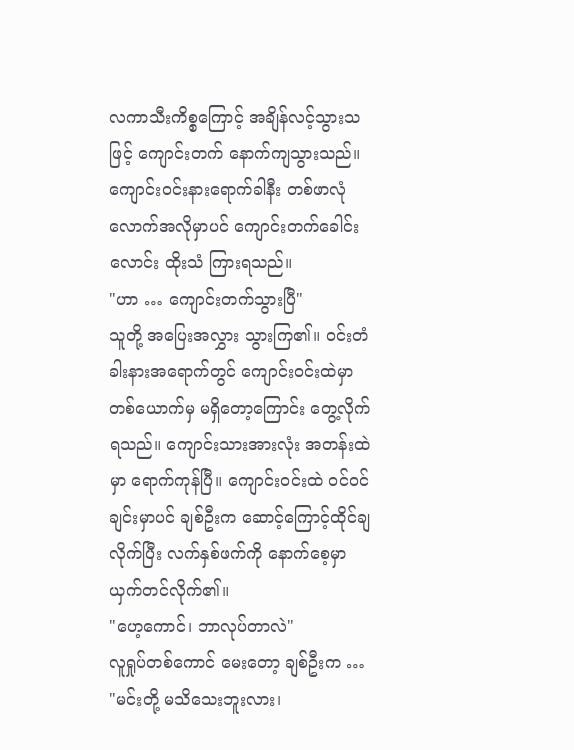လကာသီးကိစ္စကြောင့် အချိန်လင့်သွားသဖြင့် ကျောင်းတက် နောက်ကျသွားသည်။ ကျောင်း၀င်းနားရောက်ခါနီး တစ်ဖာလုံလောက်အလိုမှာပင် ကျောင်းတက်ခေါင်းလောင်း ထိုးသံ ကြားရသည်။
"ဟာ … ကျောင်းတက်သွားပြီ"
သူတို့ အပြေးအလွှား သွားကြ၏။ ၀င်းတံခါးနားအရောက်တွင် ကျောင်း၀င်းထဲမှာ တစ်ယောက်မှ မရှိတော့ကြောင်း တွေ့လိုက်ရသည်။ ကျောင်းသားအားလုံး အတန်းထဲမှာ ရောက်ကုန်ပြီ။ ကျောင်း၀င်းထဲ ၀င်၀င်ချင်းမှာပင် ချစ်ဦးက ဆောင့်ကြောင့်ထိုင်ချလိုက်ပြီး လက်နှစ်ဖက်ကို နောက်စေ့မှာ ယှက်တင်လိုက်၏။
"ဟေ့ကောင်၊ ဘာလုပ်တာလဲ"
လူရှုပ်တစ်ကောင် မေးတော့ ချစ်ဦးက …
"မင်းတို့ မသိသေးဘူးလား၊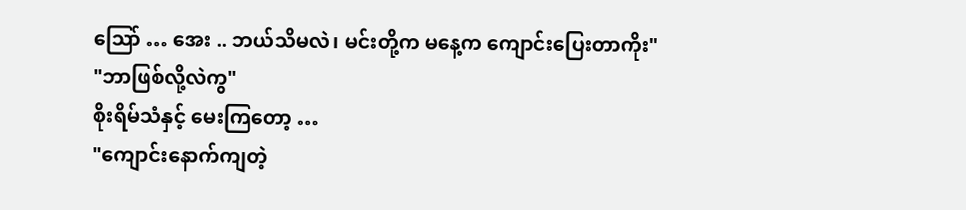သြော် … အေး .. ဘယ်သိမလဲ၊ မင်းတို့က မနေ့က ကျောင်းပြေးတာကိုး"
"ဘာဖြစ်လို့လဲကွ"
စိုးရိမ်သံနှင့် မေးကြတော့ …
"ကျောင်းနောက်ကျတဲ့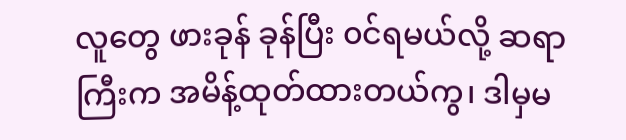လူတွေ ဖားခုန် ခုန်ပြီး ၀င်ရမယ်လို့ ဆရာကြီးက အမိန့်ထုတ်ထားတယ်ကွ၊ ဒါမှမ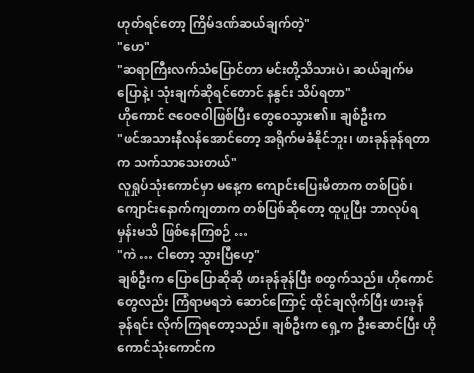ဟုတ်ရင်တော့ ကြိမ်ဒဏ်ဆယ်ချက်တဲ့"
"ဟေ"
"ဆရာကြီးလက်သံပြောင်တာ မင်းတို့သိသားပဲ၊ ဆယ်ချက်မပြောနဲ့၊ သုံးချက်ဆိုရင်တောင် နနွင်း သိပ်ရတာ"
ဟိုကောင် ဇဝေဇ၀ါဖြစ်ပြီး တွေဝေသွား၏။ ချစ်ဦးက
"ဖင်အသားနီလန်အောင်တော့ အရိုက်မခံနိုင်ဘူး၊ ဖားခုန်ခုန်ရတာက သက်သာသေးတယ်"
လူရှုပ်သုံးကောင်မှာ မနေ့က ကျောင်းပြေးမိတာက တစ်ပြစ်၊ ကျောင်းနောက်ကျတာက တစ်ပြစ်ဆိုတော့ ထူပူပြီး ဘာလုပ်ရမှန်းမသိ ဖြစ်နေကြစဉ် …
"ကဲ … ငါတော့ သွားပြီဟေ့"
ချစ်ဦးက ပြောပြောဆိုဆို ဖားခုန်ခုန်ပြီး စထွက်သည်။ ဟိုကောင်တွေလည်း ကြံရာမရဘဲ ဆောင်ကြောင့် ထိုင်ချလိုက်ပြီး ဖားခုန်ခုန်ရင်း လိုက်ကြရတော့သည်။ ချစ်ဦးက ရှေ့က ဦးဆောင်ပြီး ဟိုကောင်သုံးကောင်က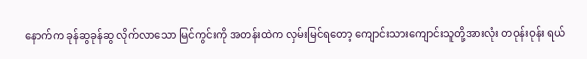နောက်က ခုန်ဆွခုန်ဆွ လိုက်လာသော မြင်ကွင်းကို အတန်းထဲက လှမ်းမြင်ရတော့ ကျောင်းသားကျောင်းသူတို့အားလုံး တဝုန်းဝုန်း ရယ်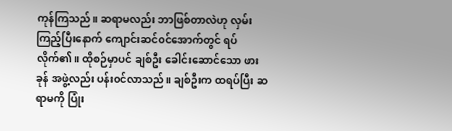ကုန်ကြသည်။ ဆရာမလည်း ဘာဖြစ်တာလဲဟု လှမ်းကြည့်ပြီးနောက် ကျောင်းဆင်၀င်အောက်တွင် ရပ်လိုက်၏။ ထိုစဉ်မှာပင် ချစ်ဦး ခေါင်းဆောင်သော ဖားခုန် အဖွဲ့လည်း ပန်း၀င်လာသည်။ ချစ်ဦးက ထရပ်ပြီး ဆရာမကို ပြုံး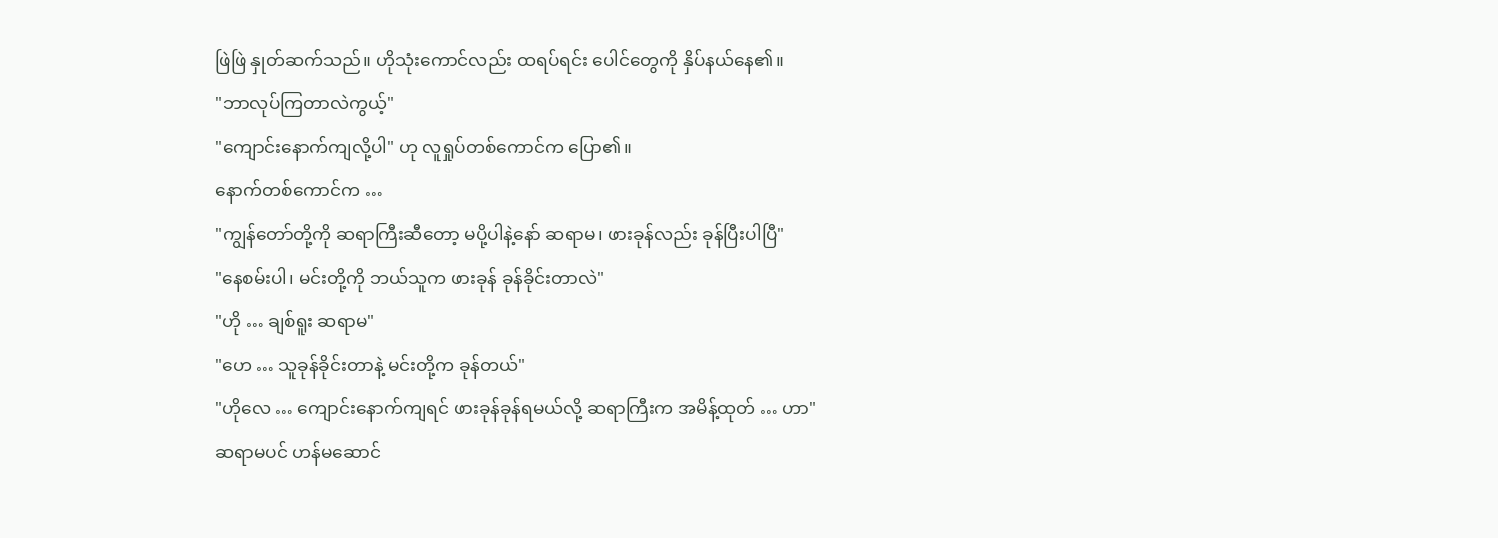ဖြဲဖြဲ နှုတ်ဆက်သည်။ ဟိုသုံးကောင်လည်း ထရပ်ရင်း ပေါင်တွေကို နှိပ်နယ်နေ၏။
"ဘာလုပ်ကြတာလဲကွယ့်"
"ကျောင်းနောက်ကျလို့ပါ" ဟု လူရှုပ်တစ်ကောင်က ပြော၏။
နောက်တစ်ကောင်က …
"ကျွန်တော်တို့ကို ဆရာကြီးဆီတော့ မပို့ပါနဲ့နော် ဆရာမ၊ ဖားခုန်လည်း ခုန်ပြီးပါပြီ"
"နေစမ်းပါ၊ မင်းတို့ကို ဘယ်သူက ဖားခုန် ခုန်ခိုင်းတာလဲ"
"ဟို … ချစ်ရူး ဆရာမ"
"ဟေ … သူခုန်ခိုင်းတာနဲ့ မင်းတို့က ခုန်တယ်"
"ဟိုလေ … ကျောင်းနောက်ကျရင် ဖားခုန်ခုန်ရမယ်လို့ ဆရာကြီးက အမိန့်ထုတ် … ဟာ"
ဆရာမပင် ဟန်မဆောင်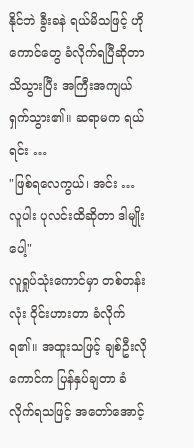နိုင်ဘဲ ခွီးခနဲ ရယ်မိသဖြင့် ဟိုကောင်တွေ ခံလိုက်ရပြီဆိုတာ သိသွားပြီး အကြီးအကျယ် ရှက်သွား၏။ ဆရာမက ရယ်ရင်း …
"ဖြစ်ရလေကွယ်၊ အင်း … လူပါး ပုလင်းထိဆိုတာ ဒါမျိုးပေါ့"
လူရှုပ်သုံးကောင်မှာ တစ်တန်းလုံး ဝိုင်းဟားတာ ခံလိုက်ရ၏။ အထူးသဖြင့် ချစ်ဦးလိုကောင်က ပြန်နှပ်ချတာ ခံလိုက်ရသဖြင့် အတော်အောင့်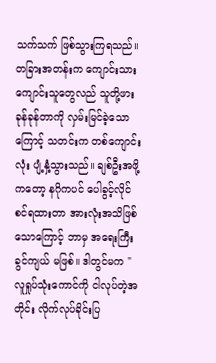သက်သက် ဖြစ်သွားကြရသည်။ တခြားအတန်းက ကျောင်းသားကျောင်းသူတွေလည် သူတို့ဖားခုန်ခုန်တာကို လှမ်းမြင်ခဲ့သောကြောင့် သတင်းက တစ်ကျောင်းလုံး ပျံ့နှံ့သွားသည်။ ချစ်ဦးအဖို့ကတော့ နဂိုကပင် ပေါခွင့်လိုင်စင်ရထားတာ အားလုံးအသိဖြစ်သောကြောင့် ဘာမှ အရေးကြီးခွင်ကျယ် မဖြစ်။ ဒါတွင်မက "လူရှုပ်သုံးကောင်ကို ငါလုပ်တဲ့အတိုင်း လိုက်လုပ်ခိုင်းပြ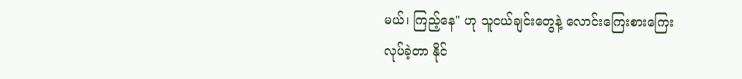မယ်၊ ကြည့်နေ" ဟု သူငယ်ချင်းတွေနဲ့ လောင်းကြေးစားကြေးလုပ်ခဲ့တာ နိုင်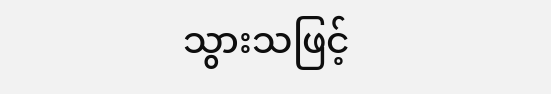သွားသဖြင့်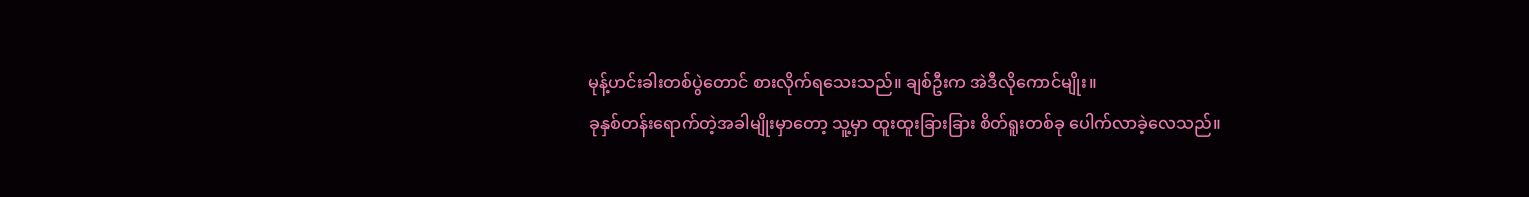မုန့်ဟင်းခါးတစ်ပွဲတောင် စားလိုက်ရသေးသည်။ ချစ်ဦးက အဲဒီလိုကောင်မျိုး။
ခုနှစ်တန်းရောက်တဲ့အခါမျိုးမှာတော့ သူ့မှာ ထူးထူးခြားခြား စိတ်ရူးတစ်ခု ပေါက်လာခဲ့လေသည်။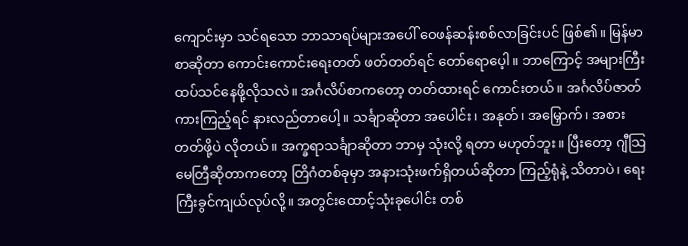ကျောင်းမှာ သင်ရသော ဘာသာရပ်များအပေါ် ဝေဖန်ဆန်းစစ်လာခြင်းပင် ဖြစ်၏။ မြန်မာစာဆိုတာ ကောင်းကောင်းရေးတတ် ဖတ်တတ်ရင် တော်ရောပေ့ါ။ ဘာကြောင့် အများကြီး ထပ်သင်နေဖို့လိုသလဲ။ အင်္ဂလိပ်စာကတော့ တတ်ထားရင် ကောင်းတယ်။ အင်္ဂလိပ်ဇာတ်ကားကြည့်ရင် နားလည်တာပေါ့။ သင်္ချာဆိုတာ အပေါင်း၊ အနုတ်၊ အမြှောက်၊ အစားတတ်ဖို့ပဲ လိုတယ်။ အက္ခရာသင်္ချာဆိုတာ ဘာမှ သုံးလို့ ရတာ မဟုတ်ဘူး။ ပြီးတော့ ဂျီသြမေတြီဆိုတာကတော့ တြိဂံတစ်ခုမှာ အနားသုံးဖက်ရှိတယ်ဆိုတာ ကြည့်ရုံနဲ့ သိတာပဲ၊ ရေးကြီးခွင်ကျယ်လုပ်လို့။ အတွင်းထောင့်သုံးခုပေါင်း တစ်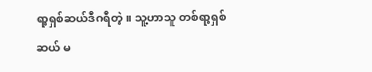ရာ့ရှစ်ဆယ်ဒီဂရီတဲ့။ သူ့ဟာသူ တစ်ရာ့ရှစ်ဆယ် မ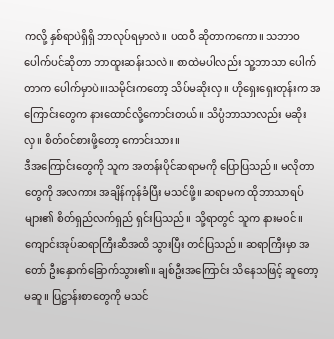ကလို့ နှစ်ရာပဲရှိရှိ ဘာလုပ်ရမှာလဲ။ ပထဝီ ဆိုတာကကော။ သဘာဝပေါက်ပင်ဆိုတာ ဘာထူးဆန်းသလဲ။ စာထဲမပါလည်း သူ့ဘာသာ ပေါက်တာက ပေါက်မှာပဲ။၊သမိုင်းကတော့ သိပ်မဆိုးလှ။ ဟိုရှေးရှေးတုန်းက အကြောင်းတွေက နားထောင်လို့ကောင်းတယ်။ သိပ္ပံဘာသာလည်း မဆိုးလှ။ စိတ်၀င်စားဖို့တော့ ကောင်းသား။
ဒီအကြောင်းတွေကို သူက အတန်းပိုင်ဆရာမကို ပြောပြသည်။ မလိုတာတွေကို အလကား အချိန်ကုန်ခံပြီး မသင်ဖို့။ ဆရာမက ထိုဘာသာရပ်များ၏ စိတ်ရှည်လက်ရှည် ရှင်းပြသည်။ သို့ရာတွင် သူက နားမ၀င်။ ကျောင်းအုပ်ဆရာကြီးဆီအထိ သွားပြီး တင်ပြသည်။ ဆရာကြီးမှာ အတော် ဦးနှောက်ခြောက်သွား၏။ ချစ်ဦးအကြောင်း သိနေသဖြင့် ဆူတော့ မဆူ။ ပြဋ္ဌာန်းစာတွေကို မသင်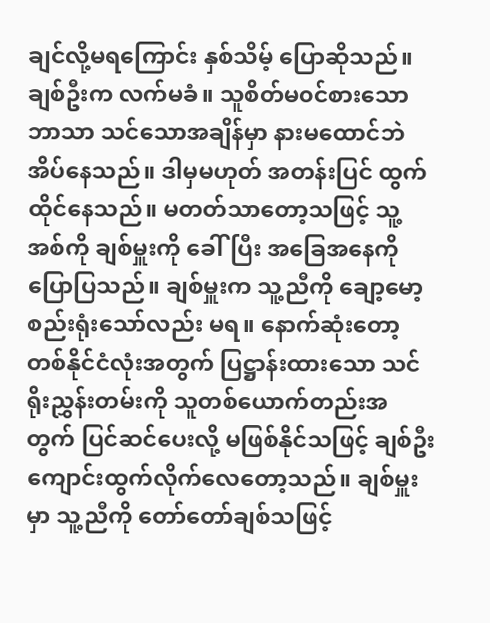ချင်လို့မရကြောင်း နှစ်သိမ့် ပြောဆိုသည်။ ချစ်ဦးက လက်မခံ။ သူစိတ်မ၀င်စားသောဘာသာ သင်သောအချိန်မှာ နားမထောင်ဘဲ အိပ်နေသည်။ ဒါမှမဟုတ် အတန်းပြင် ထွက်ထိုင်နေသည်။ မတတ်သာတော့သဖြင့် သူ့အစ်ကို ချစ်မှူးကို ခေါ်ပြီး အခြေအနေကို ပြောပြသည်။ ချစ်မှူးက သူ့ညီကို ချော့မော့ စည်းရုံးသော်လည်း မရ။ နောက်ဆုံးတော့ တစ်နိုင်ငံလုံးအတွက် ပြဋ္ဌာန်းထားသော သင်ရိုးညွှန်းတမ်းကို သူတစ်ယောက်တည်းအတွက် ပြင်ဆင်ပေးလို့ မဖြစ်နိုင်သဖြင့် ချစ်ဦး ကျောင်းထွက်လိုက်လေတော့သည်။ ချစ်မှူးမှာ သူ့ညီကို တော်တော်ချစ်သဖြင့်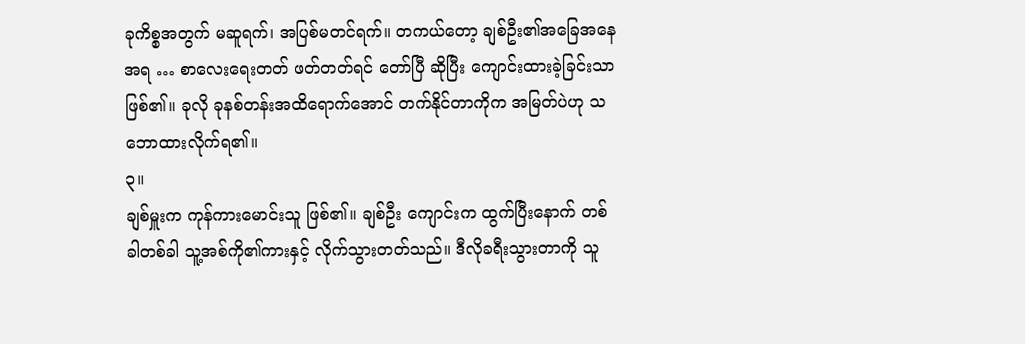ခုကိစ္စအတွက် မဆူရက်၊ အပြစ်မတင်ရက်။ တကယ်တော့ ချစ်ဦး၏အခြေအနေအရ … စာလေးရေးတတ် ဖတ်တတ်ရင် တော်ပြီ ဆိုပြီး ကျောင်းထားခဲ့ခြင်းသာ ဖြစ်၏။ ခုလို ခုနစ်တန်းအထိရောက်အောင် တက်နိုင်တာကိုက အမြတ်ပဲဟု သဘောထားလိုက်ရ၏။
၃။
ချစ်မှူးက ကုန်ကားမောင်းသူ ဖြစ်၏။ ချစ်ဦး ကျောင်းက ထွက်ပြီးနောက် တစ်ခါတစ်ခါ သူ့အစ်ကို၏ကားနှင့် လိုက်သွားတတ်သည်။ ဒီလိုခရီးသွားတာကို သူ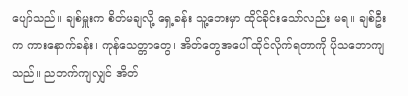ပျော်သည်။ ချစ်မှူးက စိတ်မချလို့ ရှေ့ခန်း သူ့ဘေးမှာ ထိုင်ခိုင်းသော်လည်း မရ။ ချစ်ဦးက ကားနောက်ခန်း၊ ကုန်သေတ္တာတွေ၊ အိတ်တွေအပေါ် ထိုင်လိုက်ရတာကို ပိုသဘောကျသည်။ ညဘက်ကျလျှင် အိတ်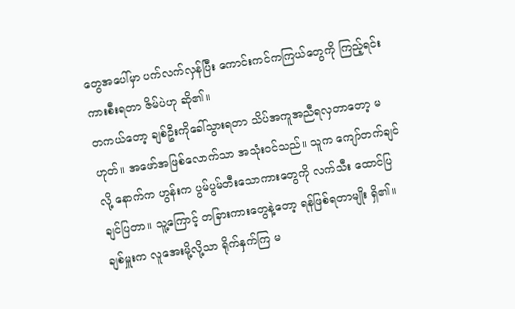တွေအပေါ်မှာ ပက်လက်လှန်ပြီး ကောင်းကင်ကကြယ်တွေကို ကြည့်ရင်း ကားစီးရတာ ဇိမ်ပဲဟု ဆို၏။
တကယ်တော့ ချစ်ဦးကိုခေါ်သွားရတာ သိပ်အကူအညီရလှတာတော့ မဟုတ်။ အဖော်အဖြစ်လောက်သာ အသုံး၀င်သည်။ သူက ကျော်တက်ချင်လို့ နောက်က ဟွန်းက ပွမ်ပွမ်တီးသောကားတွေကို လက်သီး ထောင်ပြချင်ပြတာ။ သူ့ကြောင့် တခြားကားတွေနဲ့တော့ ရန်ဖြစ်ရတာမျိုး ရှိ၏။ ချစ်မှူးက လူအေးမို့လို့သာ ရိုက်နှက်ကြ မ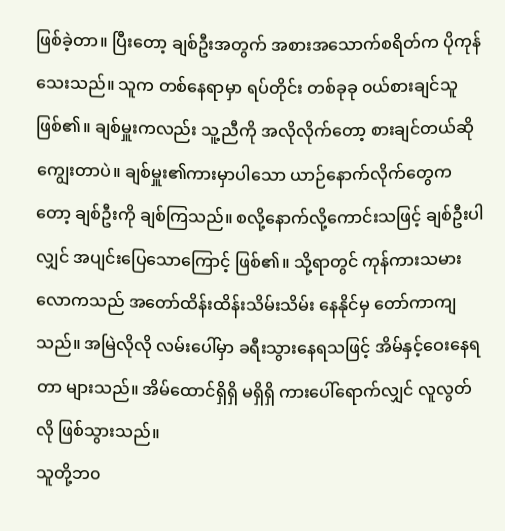ဖြစ်ခဲ့တာ။ ပြီးတော့ ချစ်ဦးအတွက် အစားအသောက်စရိတ်က ပိုကုန်သေးသည်။ သူက တစ်နေရာမှာ ရပ်တိုင်း တစ်ခုခု ၀ယ်စားချင်သူ ဖြစ်၏။ ချစ်မှူးကလည်း သူ့ညီကို အလိုလိုက်တော့ စားချင်တယ်ဆို ကျွေးတာပဲ။ ချစ်မှူး၏ကားမှာပါသော ယာဉ်နောက်လိုက်တွေကတော့ ချစ်ဦးကို ချစ်ကြသည်။ စလို့နောက်လို့ကောင်းသဖြင့် ချစ်ဦးပါလျှင် အပျင်းပြေသောကြောင့် ဖြစ်၏။ သို့ရာတွင် ကုန်ကားသမားလောကသည် အတော်ထိန်းထိန်းသိမ်းသိမ်း နေနိုင်မှ တော်ကာကျသည်။ အမြဲလိုလို လမ်းပေါ်မှာ ခရီးသွားနေရသဖြင့် အိမ်နှင့်ဝေးနေရတာ များသည်။ အိမ်ထောင်ရှိရှိ မရှိရှိ ကားပေါ်ရောက်လျှင် လူလွတ်လို ဖြစ်သွားသည်။
သူတို့ဘ၀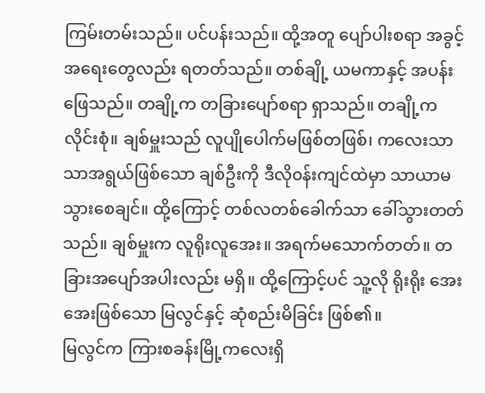ကြမ်းတမ်းသည်။ ပင်ပန်းသည်။ ထို့အတူ ပျော်ပါးစရာ အခွင့်အရေးတွေလည်း ရတတ်သည်။ တစ်ချို့ ယမကာနှင့် အပန်းဖြေသည်။ တချို့က တခြားပျော်စရာ ရှာသည်။ တချို့က လိုင်းစုံ။ ချစ်မှူးသည် လူပျိုပေါက်မဖြစ်တဖြစ်၊ ကလေးသာသာအရွယ်ဖြစ်သော ချစ်ဦးကို ဒီလို၀န်းကျင်ထဲမှာ သာယာမသွားစေချင်။ ထို့ကြောင့် တစ်လတစ်ခေါက်သာ ခေါ်သွားတတ်သည်။ ချစ်မှူးက လူရိုးလူအေး။ အရက်မသောက်တတ်။ တခြားအပျော်အပါးလည်း မရှိ။ ထို့ကြောင့်ပင် သူ့လို ရိုးရိုး အေးအေးဖြစ်သော မြလွင်နှင့် ဆုံစည်းမိခြင်း ဖြစ်၏။
မြလွင်က ကြားစခန်းမြို့ကလေးရှိ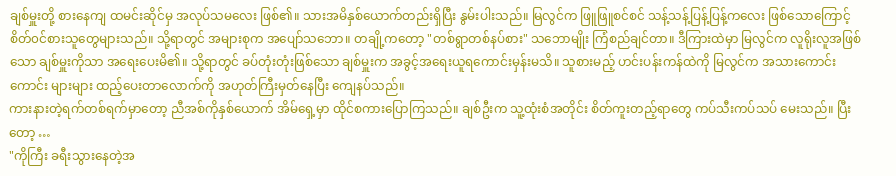ချစ်မှူးတို့ စားနေကျ ထမင်းဆိုင်မှ အလုပ်သမလေး ဖြစ်၏။ သားအမိနှစ်ယောက်တည်းရှိပြီး နွမ်းပါးသည်။ မြလွင်က ဖြူဖြူစင်စင် သန့်သန့်ပြန့်ပြန့်ကလေး ဖြစ်သောကြောင့် စိတ်၀င်စားသူတွေများသည်။ သို့ရာတွင် အများစုက အပျော်သဘော။ တချို့ကတော့ "တစ်ရွာတစ်နပ်စား" သဘောမျိုး ကြံစည်ချင်တာ။ ဒီကြားထဲမှာ မြလွင်က လူရိုးလူအဖြစ်သော ချစ်မှူးကိုသာ အရေးပေးမိ၏။ သို့ရာတွင် ခပ်တုံးတုံးဖြစ်သော ချစ်မှူးက အခွင့်အရေးယူရကောင်းမှန်းမသိ။ သူစားမည့် ဟင်းပန်းကန်ထဲကို မြလွင်က အသားကောင်းကောင်း များများ ထည့်ပေးတာလောက်ကို အဟုတ်ကြီးမှတ်နေပြီး ကျေနပ်သည်။
ကားနားတဲ့ရက်တစ်ရက်မှာတော့ ညီအစ်ကိုနှစ်ယောက် အိမ်ရှေ့မှာ ထိုင်စကားပြောကြသည်။ ချစ်ဦးက သူ့ထုံးစံအတိုင်း စိတ်ကူးတည့်ရာတွေ ကပ်သီးကပ်သပ် မေးသည်။ ပြီးတော့ …
"ကိုကြီး ခရီးသွားနေတဲ့အ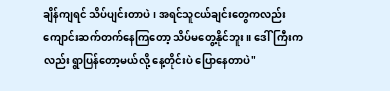ချိန်ကျရင် သိပ်ပျင်းတာပဲ၊ အရင်သူငယ်ချင်းတွေကလည်း ကျောင်းဆက်တက်နေကြတော့ သိပ်မတွေ့နိုင်ဘူး။ ဒေါ်ကြီးကလည်း ရွာပြန်တော့မယ်လို့ နေ့တိုင်းပဲ ပြောနေတာပဲ"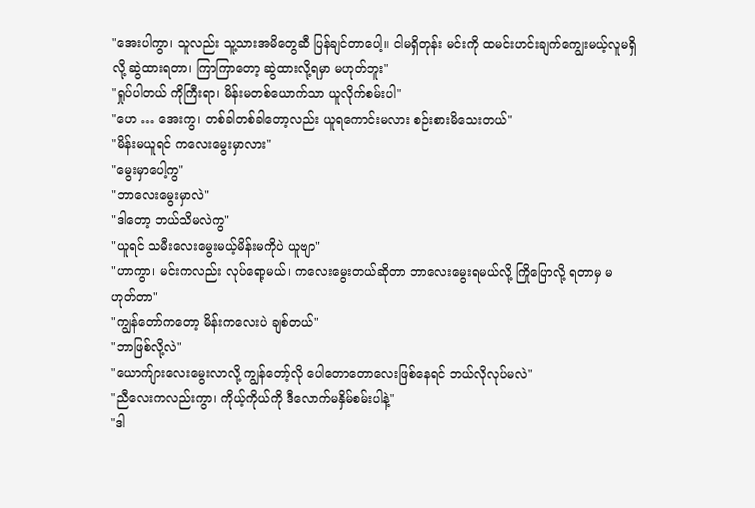"အေးပါကွာ၊ သူလည်း သူ့သားအမိတွေဆီ ပြန်ချင်တာပေါ့။ ငါမရှိတုန်း မင်းကို ထမင်းဟင်းချက်ကျွေးမယ့်လူမရှိလို့ ဆွဲထားရတာ၊ ကြာကြာတော့ ဆွဲထားလို့ရမှာ မဟုတ်ဘူး"
"ရှုပ်ပါတယ် ကိုကြီးရာ၊ မိန်းမတစ်ယောက်သာ ယူလိုက်စမ်းပါ"
"ဟေ … အေးကွ၊ တစ်ခါတစ်ခါတော့လည်း ယူရကောင်းမလား စဉ်းစားမိသေးတယ်"
"မိန်းမယူရင် ကလေးမွေးမှာလား"
"မွေးမှာပေါ့ကွ"
"ဘာလေးမွေးမှာလဲ"
"ဒါတော့ ဘယ်သိမလဲကွ"
"ယူရင် သမီးလေးမွေးမယ့်မိန်းမကိုပဲ ယူဗျာ"
"ဟာကွာ၊ မင်းကလည်း လုပ်ရော့မယ်၊ ကလေးမွေးတယ်ဆိုတာ ဘာလေးမွေးရမယ်လို့ ကြိုပြောလို့ ရတာမှ မဟုတ်တာ"
"ကျွန်တော်ကတော့ မိန်းကလေးပဲ ချစ်တယ်"
"ဘာဖြစ်လို့လဲ"
"ယောက်ျားလေးမွေးလာလို့ ကျွန်တော့်လို ပေါတောတောလေးဖြစ်နေရင် ဘယ်လိုလုပ်မလဲ"
"ညီလေးကလည်းကွာ၊ ကိုယ့်ကိုယ်ကို ဒီလောက်မနှိမ်စမ်းပါနဲ့"
"ဒါ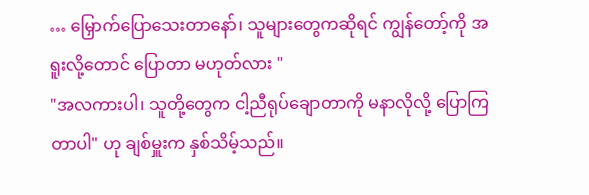… မြှောက်ပြောသေးတာနော်၊ သူများတွေကဆိုရင် ကျွန်တော့်ကို အရူးလို့တောင် ပြောတာ မဟုတ်လား "
"အလကားပါ၊ သူတို့တွေက ငါ့ညီရုပ်ချောတာကို မနာလိုလို့ ပြောကြတာပါ" ဟု ချစ်မှူးက နှစ်သိမ့်သည်။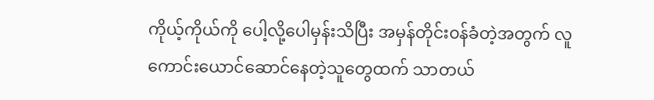ကိုယ့်ကိုယ်ကို ပေါ့လို့ပေါမှန်းသိပြီး အမှန်တိုင်း၀န်ခံတဲ့အတွက် လူကောင်းယောင်ဆောင်နေတဲ့သူတွေထက် သာတယ်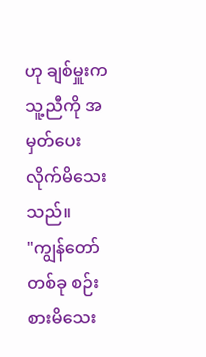ဟု ချစ်မှူးက သူ့ညီကို အမှတ်ပေးလိုက်မိသေးသည်။
"ကျွန်တော် တစ်ခု စဉ်းစားမိသေး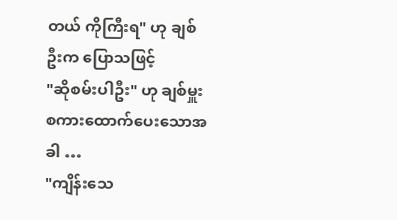တယ် ကိုကြီးရ" ဟု ချစ်ဦးက ပြောသဖြင့်
"ဆိုစမ်းပါဦး" ဟု ချစ်မှူး စကားထောက်ပေးသောအခါ …
"ကျိန်းသေ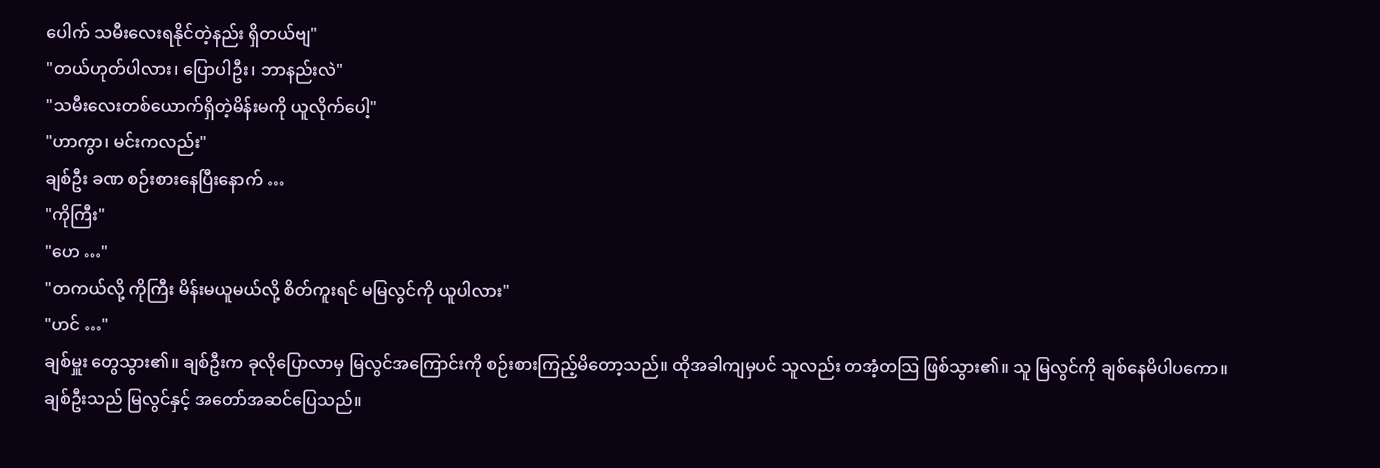ပေါက် သမီးလေးရနိုင်တဲ့နည်း ရှိတယ်ဗျ"
"တယ်ဟုတ်ပါလား၊ ပြောပါဦး၊ ဘာနည်းလဲ"
"သမီးလေးတစ်ယောက်ရှိတဲ့မိန်းမကို ယူလိုက်ပေါ့"
"ဟာကွာ၊ မင်းကလည်း"
ချစ်ဦး ခဏ စဉ်းစားနေပြီးနောက် …
"ကိုကြီး"
"ဟေ …"
"တကယ်လို့ ကိုကြီး မိန်းမယူမယ်လို့ စိတ်ကူးရင် မမြလွင်ကို ယူပါလား"
"ဟင် …"
ချစ်မှူး တွေသွား၏။ ချစ်ဦးက ခုလိုပြောလာမှ မြလွင်အကြောင်းကို စဉ်းစားကြည့်မိတော့သည်။ ထိုအခါကျမှပင် သူလည်း တအံ့တသြ ဖြစ်သွား၏။ သူ မြလွင်ကို ချစ်နေမိပါပကော။
ချစ်ဦးသည် မြလွင်နှင့် အတော်အဆင်ပြေသည်။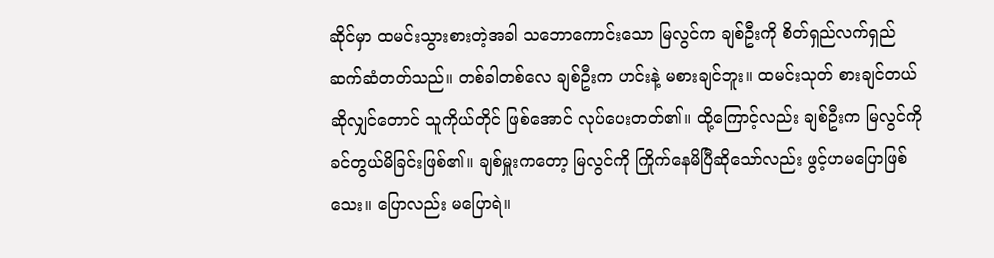ဆိုင်မှာ ထမင်းသွားစားတဲ့အခါ သဘောကောင်းသော မြလွင်က ချစ်ဦးကို စိတ်ရှည်လက်ရှည် ဆက်ဆံတတ်သည်။ တစ်ခါတစ်လေ ချစ်ဦးက ဟင်းနဲ့ မစားချင်ဘူး။ ထမင်းသုတ် စားချင်တယ်ဆိုလျှင်တောင် သူကိုယ်တိုင် ဖြစ်အောင် လုပ်ပေးတတ်၏။ ထို့ကြောင့်လည်း ချစ်ဦးက မြလွင်ကို ခင်တွယ်မိခြင်းဖြစ်၏။ ချစ်မှူးကတော့ မြလွင်ကို ကြိုက်နေမိပြီဆိုသော်လည်း ဖွင့်ဟမပြောဖြစ်သေး။ ပြောလည်း မပြောရဲ။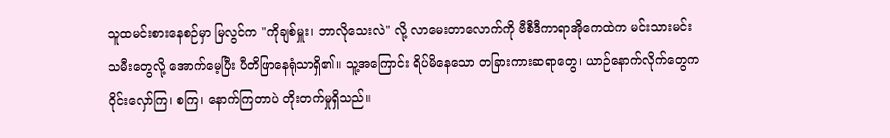သူထမင်းစားနေစဉ်မှာ မြလွင်က "ကိုချစ်မှူး၊ ဘာလိုသေးလဲ" လို့ လာမေးတာလောက်ကို ဗီစီဒီကာရာအိုကေထဲက မင်းသားမင်းသမီးတွေလို့ အောက်မေ့ပြီး ပီတိဖြာနေရုံသာရှိ၏။ သူ့အကြောင်း ရိပ်မိနေသော တခြားကားဆရာတွေ၊ ယာဉ်နောက်လိုက်တွေက ဝိုင်းလှော်ကြ၊ စကြ၊ နောက်ကြတာပဲ တိုးတက်မှုရှိသည်။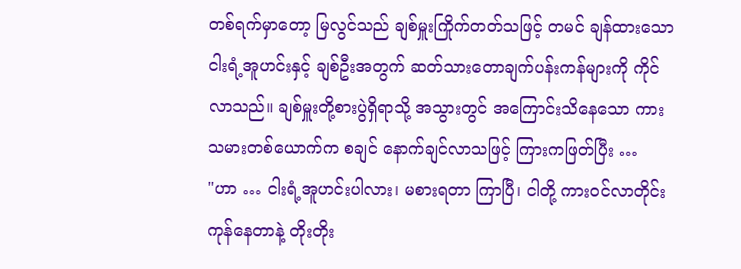တစ်ရက်မှာတော့ မြလွင်သည် ချစ်မှူးကြိုက်တတ်သဖြင့် တမင် ချန်ထားသော ငါးရံ့အူဟင်းနှင့် ချစ်ဦးအတွက် ဆတ်သားတောချက်ပန်းကန်များကို ကိုင်လာသည်။ ချစ်မှူးတို့စားပွဲရှိရာသို့ အသွားတွင် အကြောင်းသိနေသော ကားသမားတစ်ယောက်က စချင် နောက်ချင်လာသဖြင့် ကြားကဖြတ်ပြီး …
"ဟာ … ငါးရံ့အူဟင်းပါလား၊ မစားရတာ ကြာပြီ၊ ငါတို့ ကား၀င်လာတိုင်း ကုန်နေတာနဲ့ တိုးတိုး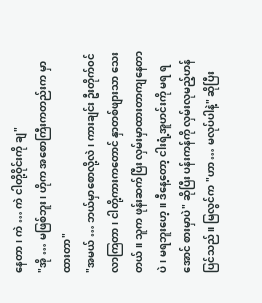နေတာ၊ ကဲ … ကဲ ငါတို့ဝိုင်းကို ချ"
"အို … မဖြစ်ဘူး၊ ဟိုက အစောကြီးကတည်းက မှာထားတာ"
"အမယ် … ဘယ်မှာစောလို့လဲ၊ ကားချင်း ဦးတိုက်၀င်လာကြတာ၊ ငါတို့ကားကတောင် နှာတစ်ဖျားသာ သေးတယ်။ သူက ဖုန်းဆက်ပြီး လှမ်းမှာထားတာကျနေတာပဲ၊ မရဘူးဟေ့။ ဒီနေ့တော့ ငါးရံ့အူဟင်းကို မရ ရအောင် စားမှာပဲ" ဆိုပြီး ပန်းကန်ကို လှမ်းလုမည့်ဟန် ပြင်သည်။ မြလွင်က "ဟာ … မလုပ်ပါနဲ့" ဆိုပြီး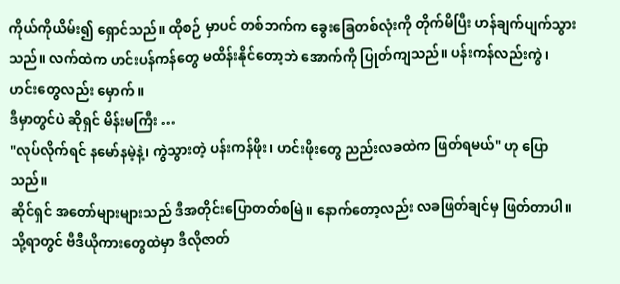ကိုယ်ကိုယိမ်း၍ ရှောင်သည်။ ထိုစဉ် မှာပင် တစ်ဘက်က ခွေးခြေတစ်လုံးကို တိုက်မိပြီး ဟန်ချက်ပျက်သွားသည်။ လက်ထဲက ဟင်းပန်ကန်တွေ မထိန်းနိုင်တော့ဘဲ အောက်ကို ပြုတ်ကျသည်။ ပန်းကန်လည်းကွဲ၊ ဟင်းတွေလည်း မှောက်။
ဒီမှာတွင်ပဲ ဆိုရှင် မိန်းမကြီး …
"လုပ်လိုက်ရင် နမော်နမဲ့နဲ့၊ ကွဲသွားတဲ့ ပန်းကန်ဖိုး၊ ဟင်းဖိုးတွေ ညည်းလခထဲက ဖြတ်ရမယ်" ဟု ပြောသည်။
ဆိုင်ရှင် အတော်များများသည် ဒီအတိုင်းပြောတတ်စမြဲ။ နောက်တော့လည်း လခဖြတ်ချင်မှ ဖြတ်တာပါ။ သို့ရာတွင် ဗီဒီယိုကားတွေထဲမှာ ဒီလိုဇာတ်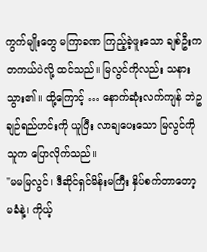ကွက်မျိုးတွေ မကြာခဏ ကြည့်ခဲ့ဖူးသော ချစ်ဦးက တကယ်ပဲလို့ ထင်သည်။ မြလွင်ကိုလည်း သနားသွား၏။ ထို့ကြောင့် … နောက်ဆုံးလက်ကျန် ဘဲဥချဉ်ရည်ဟင်းကို ယူပြီး လာချပေးသော မြလွင်ကို သူက ပြောလိုက်သည်။
"မမမြလွင်၊ ဒီဆိုင်ရှင်မိန်းမကြီး နှိပ်စက်တာတော့ မခံနဲ့၊ ကိုယ့်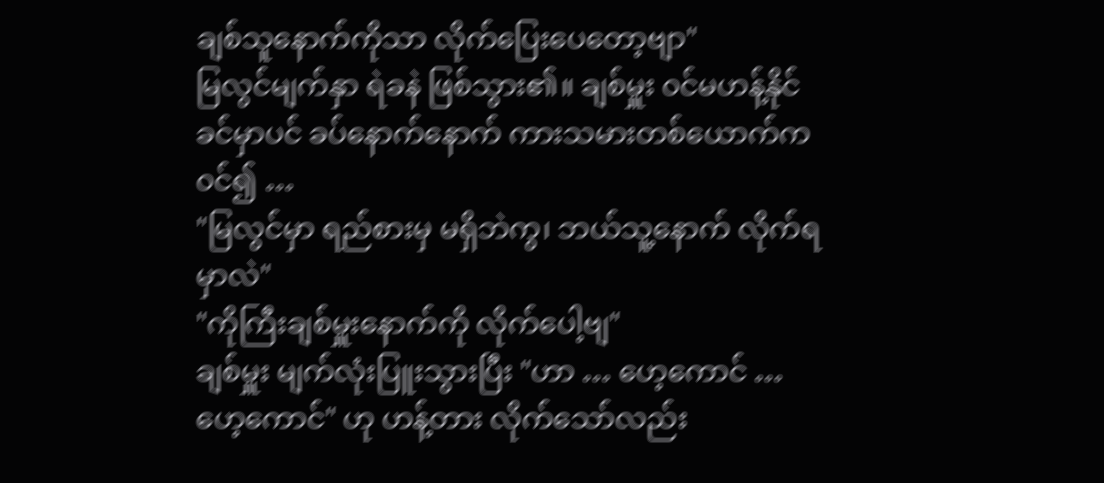ချစ်သူနောက်ကိုသာ လိုက်ပြေးပေတော့ဗျာ"
မြလွင်မျက်နှာ ရဲခနဲ ဖြစ်သွား၏။ ချစ်မှူး ၀င်မဟန့်နိုင်ခင်မှာပင် ခပ်နောက်နောက် ကားသမားတစ်ယောက်က ၀င်၍ …
"မြလွင်မှာ ရည်စားမှ မရှိဘဲကွ၊ ဘယ်သူ့နောက် လိုက်ရမှာလဲ"
"ကိုကြီးချစ်မှူးနောက်ကို လိုက်ပေါ့ဗျ"
ချစ်မှူး မျက်လုံးပြူးသွားပြီး "ဟာ … ဟေ့ကောင် … ဟေ့ကောင်" ဟု ဟန့်တား လိုက်သော်လည်း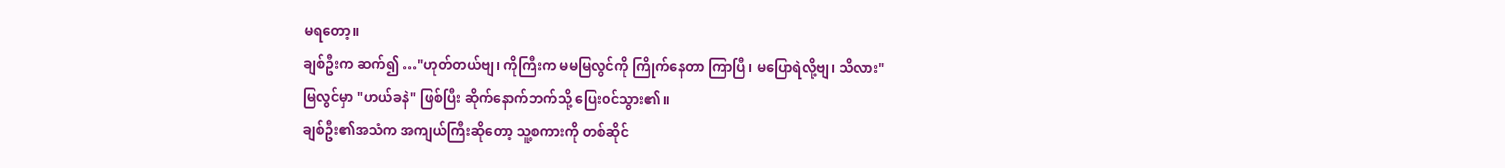မရတော့။
ချစ်ဦးက ဆက်၍ …"ဟုတ်တယ်ဗျ၊ ကိုကြီးက မမမြလွင်ကို ကြိုက်နေတာ ကြာပြီ၊ မပြောရဲလို့ဗျ၊ သိလား"
မြလွင်မှာ "ဟယ်ခနဲ" ဖြစ်ပြီး ဆိုက်နောက်ဘက်သို့ ပြေး၀င်သွား၏။
ချစ်ဦး၏အသံက အကျယ်ကြီးဆိုတော့ သူ့စကားကို တစ်ဆိုင်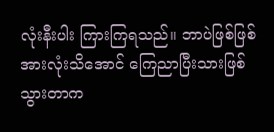လုံးနီးပါး ကြားကြရသည်။ ဘာပဲဖြစ်ဖြစ် အားလုံးသိအောင် ကြေညာပြီးသားဖြစ်သွားတာက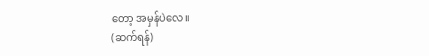တော့ အမှန်ပဲလေ။
(ဆက်ရန်)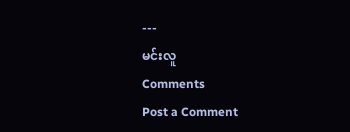---
မင်းလူ
Comments
Post a Comment